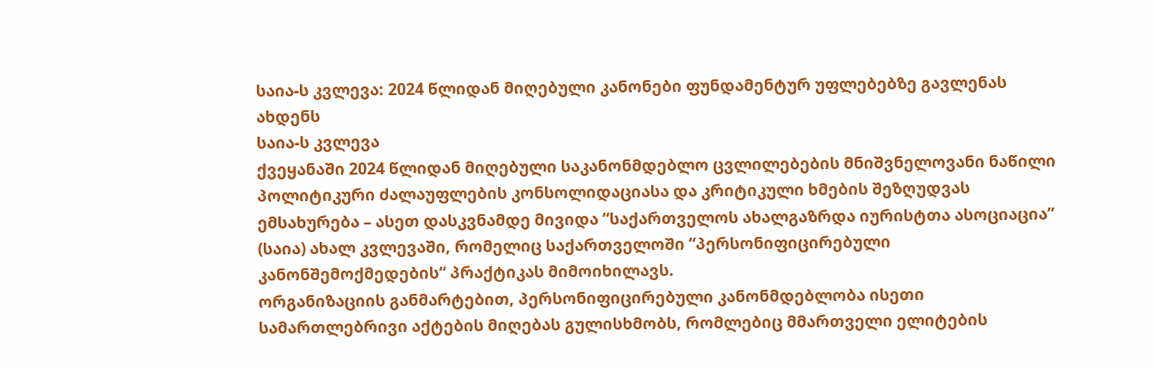საია-ს კვლევა: 2024 წლიდან მიღებული კანონები ფუნდამენტურ უფლებებზე გავლენას ახდენს
საია-ს კვლევა
ქვეყანაში 2024 წლიდან მიღებული საკანონმდებლო ცვლილებების მნიშვნელოვანი ნაწილი პოლიტიკური ძალაუფლების კონსოლიდაციასა და კრიტიკული ხმების შეზღუდვას ემსახურება – ასეთ დასკვნამდე მივიდა “საქართველოს ახალგაზრდა იურისტთა ასოციაცია” (საია) ახალ კვლევაში, რომელიც საქართველოში “პერსონიფიცირებული კანონშემოქმედების“ პრაქტიკას მიმოიხილავს.
ორგანიზაციის განმარტებით, პერსონიფიცირებული კანონმდებლობა ისეთი სამართლებრივი აქტების მიღებას გულისხმობს, რომლებიც მმართველი ელიტების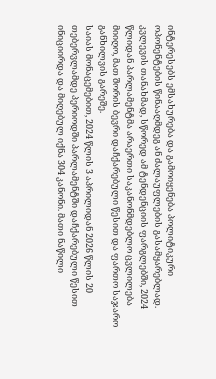ინტერესებს ემსახურება და გამოიყენება პოლიტიკური ოპონენტების წინააღმდეგ ან ძალაუფლების გასამყარებლად.
კვლევის თანახმად, სწორედ ამ ტენდენციის ფარგლებში, 2024 წლიდან პარლამენტმა არაერთი საკანონმდებლო ცვლილება მიიღო, მათ შორის ბევრი დაჩქარებული წესით და ფართო საჯარო განხილვის გარეშე.
საიას მონაცემებით, 2024 წლის 3 აპრილიდან 2026 წლის 20 თებერვლამდე პერიოდში პარლამენტში დაჩქარებული წესით ინიციირდა და მიღებულ იქნა 304 კანონი. მათი ნაწილი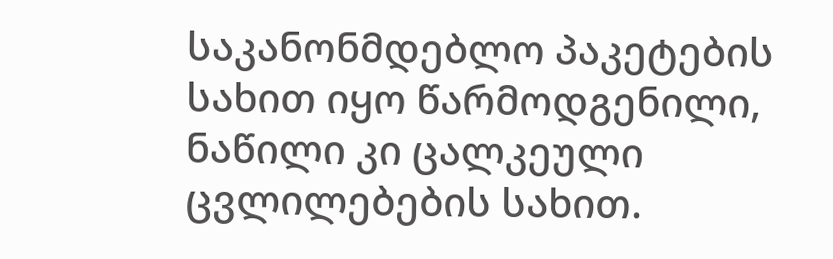საკანონმდებლო პაკეტების სახით იყო წარმოდგენილი, ნაწილი კი ცალკეული ცვლილებების სახით.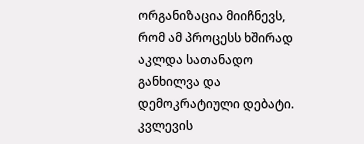ორგანიზაცია მიიჩნევს, რომ ამ პროცესს ხშირად აკლდა სათანადო განხილვა და დემოკრატიული დებატი.
კვლევის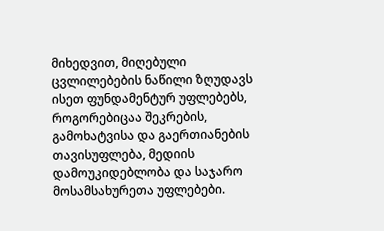მიხედვით, მიღებული ცვლილებების ნაწილი ზღუდავს ისეთ ფუნდამენტურ უფლებებს, როგორებიცაა შეკრების, გამოხატვისა და გაერთიანების თავისუფლება, მედიის დამოუკიდებლობა და საჯარო მოსამსახურეთა უფლებები.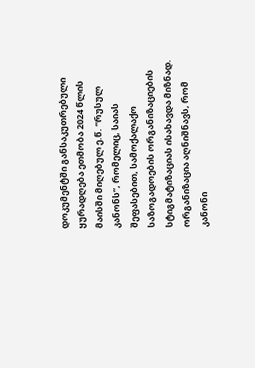დოკუმენტში განსაკუთრებული ყურადღება ეთმობა 2024 წლის მაისში მიღებულ ე.წ. “რუსულ კანონს“, რომელიც, საიას შეფასებით, სამოქალაქო საზოგადოების ორგანიზაციების სტიგმატიზაციას ისახავდა მიზნად. ორგანიზაცია აღნიშნავს, რომ კანონი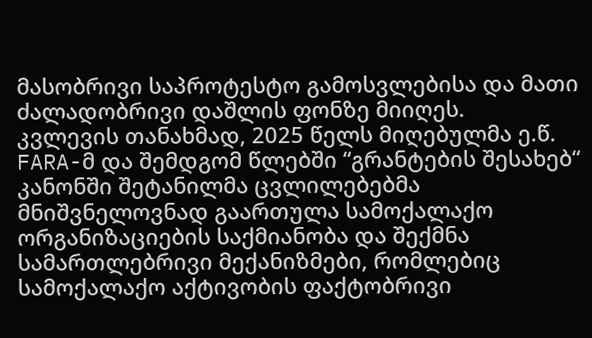მასობრივი საპროტესტო გამოსვლებისა და მათი ძალადობრივი დაშლის ფონზე მიიღეს.
კვლევის თანახმად, 2025 წელს მიღებულმა ე.წ. FARA-მ და შემდგომ წლებში “გრანტების შესახებ“ კანონში შეტანილმა ცვლილებებმა მნიშვნელოვნად გაართულა სამოქალაქო ორგანიზაციების საქმიანობა და შექმნა სამართლებრივი მექანიზმები, რომლებიც სამოქალაქო აქტივობის ფაქტობრივი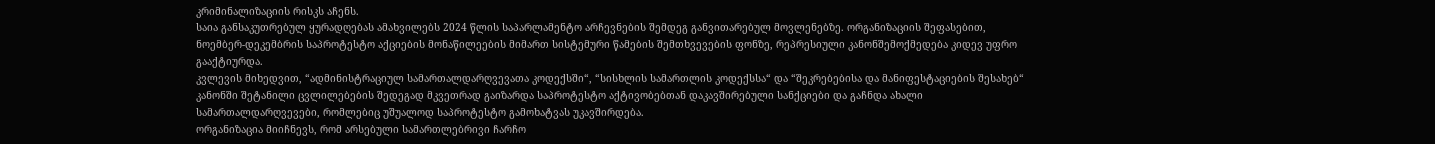კრიმინალიზაციის რისკს აჩენს.
საია განსაკუთრებულ ყურადღებას ამახვილებს 2024 წლის საპარლამენტო არჩევნების შემდეგ განვითარებულ მოვლენებზე. ორგანიზაციის შეფასებით, ნოემბერ-დეკემბრის საპროტესტო აქციების მონაწილეების მიმართ სისტემური წამების შემთხვევების ფონზე, რეპრესიული კანონშემოქმედება კიდევ უფრო გააქტიურდა.
კვლევის მიხედვით, “ადმინისტრაციულ სამართალდარღვევათა კოდექსში“, “სისხლის სამართლის კოდექსსა“ და “შეკრებებისა და მანიფესტაციების შესახებ“ კანონში შეტანილი ცვლილებების შედეგად მკვეთრად გაიზარდა საპროტესტო აქტივობებთან დაკავშირებული სანქციები და გაჩნდა ახალი სამართალდარღვევები, რომლებიც უშუალოდ საპროტესტო გამოხატვას უკავშირდება.
ორგანიზაცია მიიჩნევს, რომ არსებული სამართლებრივი ჩარჩო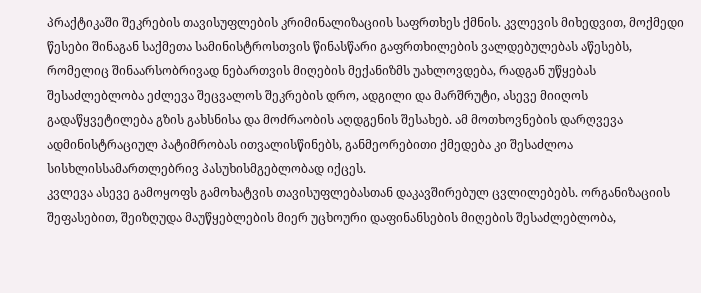პრაქტიკაში შეკრების თავისუფლების კრიმინალიზაციის საფრთხეს ქმნის. კვლევის მიხედვით, მოქმედი წესები შინაგან საქმეთა სამინისტროსთვის წინასწარი გაფრთხილების ვალდებულებას აწესებს, რომელიც შინაარსობრივად ნებართვის მიღების მექანიზმს უახლოვდება, რადგან უწყებას შესაძლებლობა ეძლევა შეცვალოს შეკრების დრო, ადგილი და მარშრუტი, ასევე მიიღოს გადაწყვეტილება გზის გახსნისა და მოძრაობის აღდგენის შესახებ. ამ მოთხოვნების დარღვევა ადმინისტრაციულ პატიმრობას ითვალისწინებს, განმეორებითი ქმედება კი შესაძლოა სისხლისსამართლებრივ პასუხისმგებლობად იქცეს.
კვლევა ასევე გამოყოფს გამოხატვის თავისუფლებასთან დაკავშირებულ ცვლილებებს. ორგანიზაციის შეფასებით, შეიზღუდა მაუწყებლების მიერ უცხოური დაფინანსების მიღების შესაძლებლობა,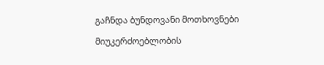გაჩნდა ბუნდოვანი მოთხოვნები მიუკერძოებლობის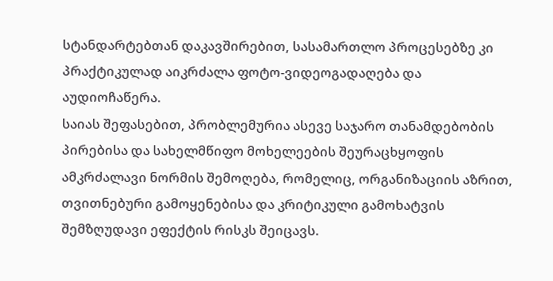სტანდარტებთან დაკავშირებით, სასამართლო პროცესებზე კი პრაქტიკულად აიკრძალა ფოტო-ვიდეოგადაღება და აუდიოჩაწერა.
საიას შეფასებით, პრობლემურია ასევე საჯარო თანამდებობის პირებისა და სახელმწიფო მოხელეების შეურაცხყოფის ამკრძალავი ნორმის შემოღება, რომელიც, ორგანიზაციის აზრით, თვითნებური გამოყენებისა და კრიტიკული გამოხატვის შემზღუდავი ეფექტის რისკს შეიცავს.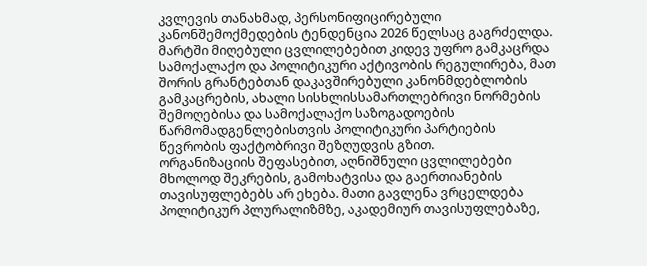კვლევის თანახმად, პერსონიფიცირებული კანონშემოქმედების ტენდენცია 2026 წელსაც გაგრძელდა. მარტში მიღებული ცვლილებებით კიდევ უფრო გამკაცრდა სამოქალაქო და პოლიტიკური აქტივობის რეგულირება, მათ შორის გრანტებთან დაკავშირებული კანონმდებლობის გამკაცრების, ახალი სისხლისსამართლებრივი ნორმების შემოღებისა და სამოქალაქო საზოგადოების წარმომადგენლებისთვის პოლიტიკური პარტიების წევრობის ფაქტობრივი შეზღუდვის გზით.
ორგანიზაციის შეფასებით, აღნიშნული ცვლილებები მხოლოდ შეკრების, გამოხატვისა და გაერთიანების თავისუფლებებს არ ეხება. მათი გავლენა ვრცელდება პოლიტიკურ პლურალიზმზე, აკადემიურ თავისუფლებაზე,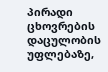პირადი ცხოვრების დაცულობის უფლებაზე,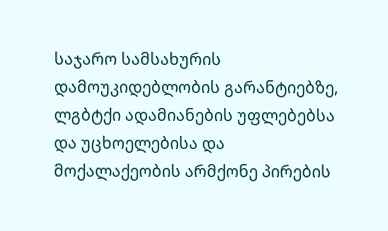საჯარო სამსახურის დამოუკიდებლობის გარანტიებზე, ლგბტქი ადამიანების უფლებებსა და უცხოელებისა და მოქალაქეობის არმქონე პირების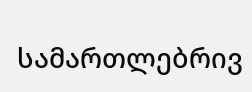სამართლებრივ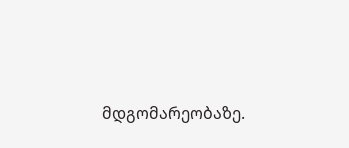მდგომარეობაზე.